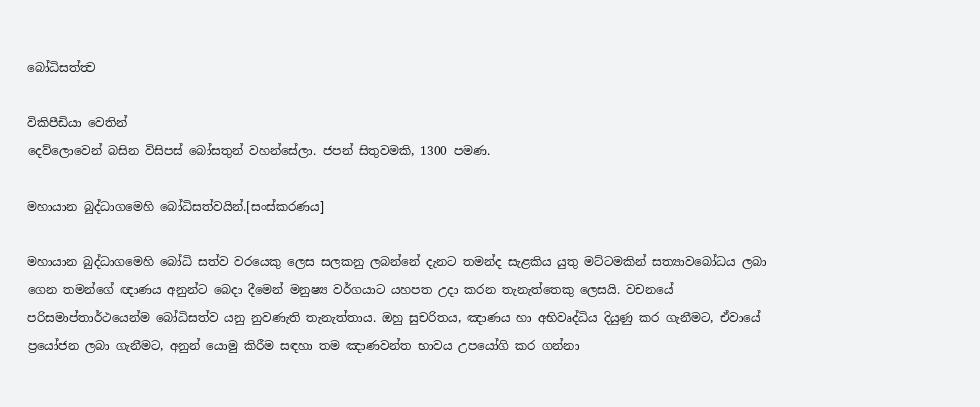බෝධිසත්ත්‍ව

විකිපීඩියා වෙතින්
දෙව්ලොවෙන් බසින විසිපස් බෝසතුන් වහන්සේලා. ජපන් සිතුවමකි, 1300 පමණ.

මහායාන බුද්ධාගමෙහි බෝධිසත්වයින්.[සංස්කරණය]

මහායාන බුද්ධාගමෙහි බෝධි සත්ව වරයෙකු ලෙස සලකනු ලබන්නේ දැනට තමන්ද සැළකිය යුතු මට්ටමකින් සත්‍යාවබෝධය ලබා ගෙන තමන්ගේ ඥාණය අනුන්ට බෙදා දීමෙන් මනුෂ්‍ය වර්ගයාට යහපත උදා කරන තැනැත්තෙකු ලෙසයි. වචනයේ පරිසමාප්තාර්ථයෙන්ම බෝධිසත්ව යනු නුවණැති තැනැත්තාය. ඔහු සුචරිතය, ඤාණය හා අභිවෘද්ධිය දියුණු කර ගැනීමට, ඒවායේ ප්‍රයෝජන ලබා ගැනීමට, අනුන් යොමු කිරීම සඳහා තම ඤාණවන්ත භාවය උපයෝගි කර ගන්නා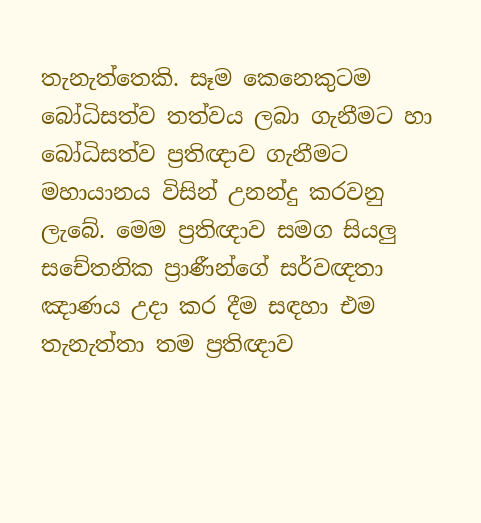තැනැත්තෙකි. සෑම කෙනෙකුටම බෝධිසත්ව තත්වය ලබා ගැනීමට හා බෝධිසත්ව ප්‍රතිඥාව ගැනීමට මහායානය විසින් උනන්දු කරවනු ලැබේ. මෙම ප්‍රතිඥාව සමග සියලු සචේතනික ප්‍රාණීන්ගේ සර්වඥතා ඤාණය උදා කර දීම සඳහා එම තැනැත්තා තම ප්‍රතිඥාව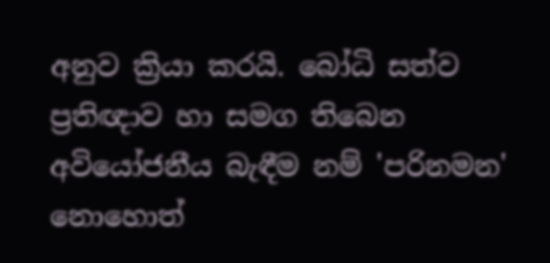අනුව ක්‍රියා කරයි. බෝධි සත්ව ප්‍රතිඥාව හා සමග තිබෙන අවියෝජනීය බැඳීම නම් 'පරිනමන' නොහොත්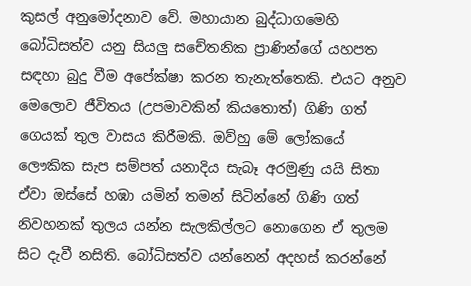කුසල් අනුමෝදනාව වේ. මහායාන බුද්ධාගමෙහි බෝධිසත්ව යනු සියලු සචේතනික ප්‍රාණින්ගේ යහපත සඳහා බුදු වීම අපේක්ෂා කරන තැනැත්තෙකි. එයට අනුව මෙලොව ජීවිතය (උපමාවකින් කියතොත්) ගිණි ගත් ගෙයක් තුල වාසය කිරීමකි. ඔව්හු මේ ලෝකයේ ලෞකික සැප සම්පත් යනාදිය සැබෑ අරමුණු යයි සිතා ඒවා ඔස්සේ හඹා යමින් තමන් සිටින්නේ ගිණි ගත් නිවහනක් තුලය යන්න සැලකිල්ලට නොගෙන ඒ තුලම සිට දැවී නසිති. බෝධිසත්ව යන්නෙන් අදහස් කරන්නේ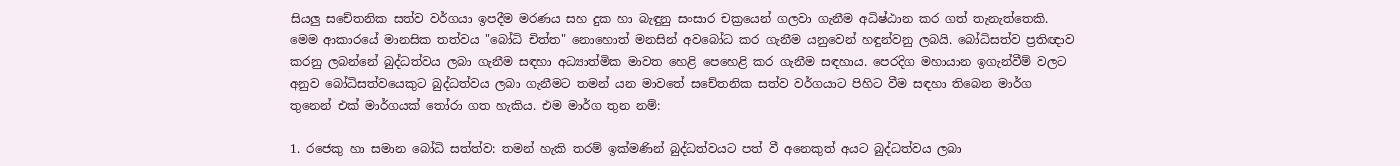සියලු සචේතනික සත්ව වර්ගයා ඉපදීම මරණය සහ දුක හා බැඳුනු සංසාර චක්‍රයෙන් ගලවා ගැනීම අධිෂ්ඨාන කර ගත් තැනැත්තෙකි. මෙම ආකාරයේ මානසික තත්වය "බෝධි චිත්ත" නොහොත් මනසින් අවබෝධ කර ගැනීම යනුවෙන් හඳුන්වනු ලබයි. බෝධිසත්ව ප්‍රතිඥාව කරනු ලබන්නේ බුද්ධත්වය ලබා ගැනීම සඳහා අධ්‍යාත්මික මාවත හෙළි පෙහෙළි කර ගැනීම සඳහාය. පෙරදිග මහායාන ඉගැන්වීම් වලට අනුව බෝධිසත්වයෙකුට බුද්ධත්වය ලබා ගැනීමට තමන් යන මාවතේ සචේතනික සත්ව වර්ගයාට පිහිට වීම සඳහා තිබෙන මාර්ග තුනෙන් එක් මාර්ගයක් තෝරා ගත හැකිය. එම මාර්ග තුන නම්:

1. රජෙකු හා සමාන බෝධි සත්ත්ව: තමන් හැකි තරම් ඉක්මණින් බුද්ධත්වයට පත් වී අනෙකුත් අයට බුද්ධත්වය ලබා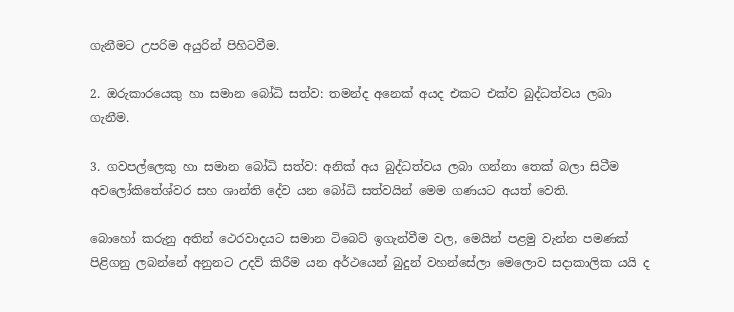ගැනීමට උපරිම අයුරින් පිහිටවීම.

2. ඔරුකාරයෙකු හා සමාන බෝධි සත්ව: තමන්ද අනෙක් අයද එකට එක්ව බුද්ධත්වය ලබා ගැනීම.

3. ගවපල්ලෙකු හා සමාන බෝධි සත්ව: අනික් අය බුද්ධත්වය ලබා ගන්නා තෙක් බලා සිටීම අවලෝකිතේශ්වර සහ ශාන්ති දේව යන බෝධි සත්වයින් මෙම ගණයට අයත් වෙති.

බොහෝ කරුනු අතින් ථෙරවාදයට සමාන ටිබෙට් ඉගැන්වීම වල, මෙයින් පළමු වැන්න පමණක් පිළිගනු ලබන්නේ අනුනට උදව් කිරීම යන අර්ථයෙන් බුදුන් වහන්සේලා මෙලොව සදාකාලික යයි ද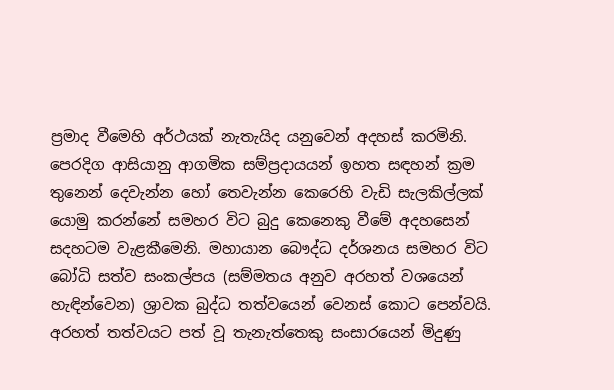ප්‍රමාද වීමෙහි අර්ථයක් නැතැයිද යනුවෙන් අදහස් කරමිනි. පෙරදිග ආසියානු ආගමික සම්ප්‍රදායයන් ඉහත සඳහන් ක්‍රම තුනෙන් දෙවැන්න හෝ තෙවැන්න කෙරෙහි වැඩි සැලකිල්ලක් යොමු කරන්නේ සමහර විට බුදු කෙනෙකු වීමේ අදහසෙන් සදහටම වැළකීමෙනි. මහායාන බෞද්ධ දර්ශනය සමහර විට බෝධි සත්ව සංකල්පය (සම්මතය අනුව අරහත් වශයෙන් හැඳින්වෙන) ශ්‍රාවක බුද්ධ තත්වයෙන් වෙනස් කොට පෙන්වයි. අරහත් තත්වයට පත් වූ තැනැත්තෙකු සංසාරයෙන් මිදුණු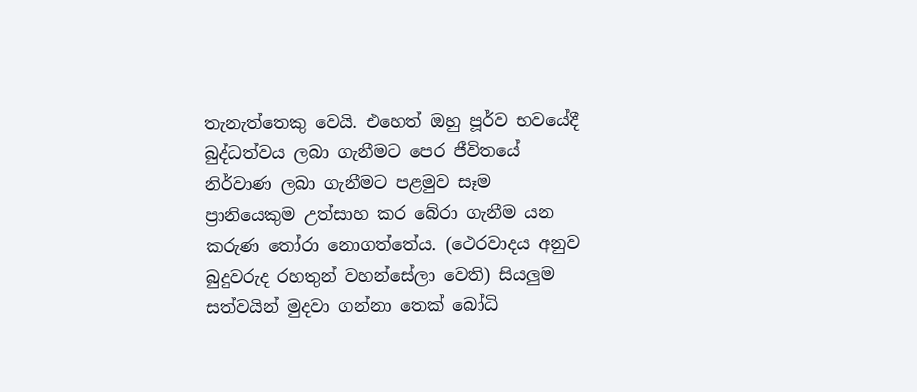තැනැත්තෙකු වෙයි. එහෙත් ඔහු පූර්ව භවයේදී බුද්ධත්වය ලබා ගැනීමට පෙර ජීවිතයේ නිර්වාණ ලබා ගැනීමට පළමුව සෑම ප්‍රානියෙකුම උත්සාහ කර බේරා ගැනීම යන කරුණ තෝරා නොගත්තේය. (ථෙරවාදය අනුව බුදුවරුද රහතුන් වහන්සේලා වෙති) සියලුම සත්වයින් මුදවා ගන්නා තෙක් බෝධි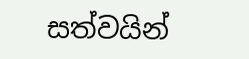සත්වයින්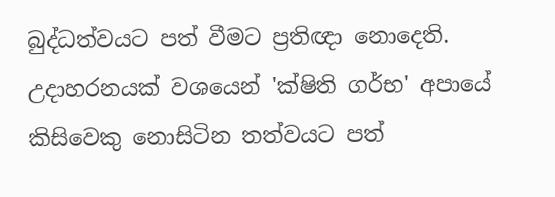බුද්ධත්වයට පත් වීමට ප්‍රතිඥා නොදෙති. උදාහරනයක් වශයෙන් 'ක්ෂිති ගර්භ' අපායේ කිසිවෙකු නොසිටින තත්වයට පත්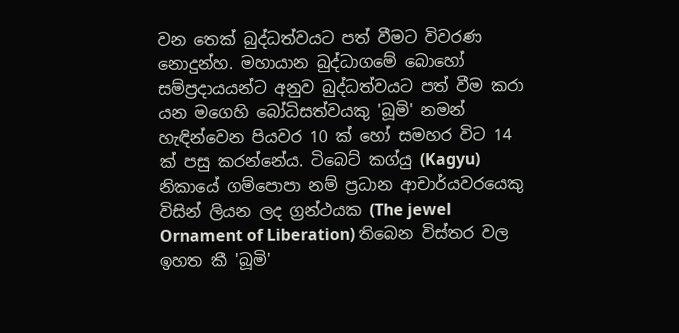වන තෙක් බුද්ධත්වයට පත් වීමට විවරණ නොදුන්හ. මහායාන බුද්ධාගමේ බොහෝ සම්ප්‍රදායයන්ට අනුව බුද්ධත්වයට පත් වීම කරා යන මගෙහි බෝධිසත්වයකු 'බූමි' නමන් හැඳින්වෙන පියවර 10 ක් හෝ සමහර විට 14 ක් පසු කරන්නේය. ටිබෙට් කග්යු (Kagyu) නිකායේ ගම්පොපා නම් ප්‍රධාන ආචාර්යවරයෙකු විසින් ලියන ලද ග්‍රන්ථයක (The jewel Ornament of Liberation) තිබෙන විස්තර වල ඉහත කී 'බූමි'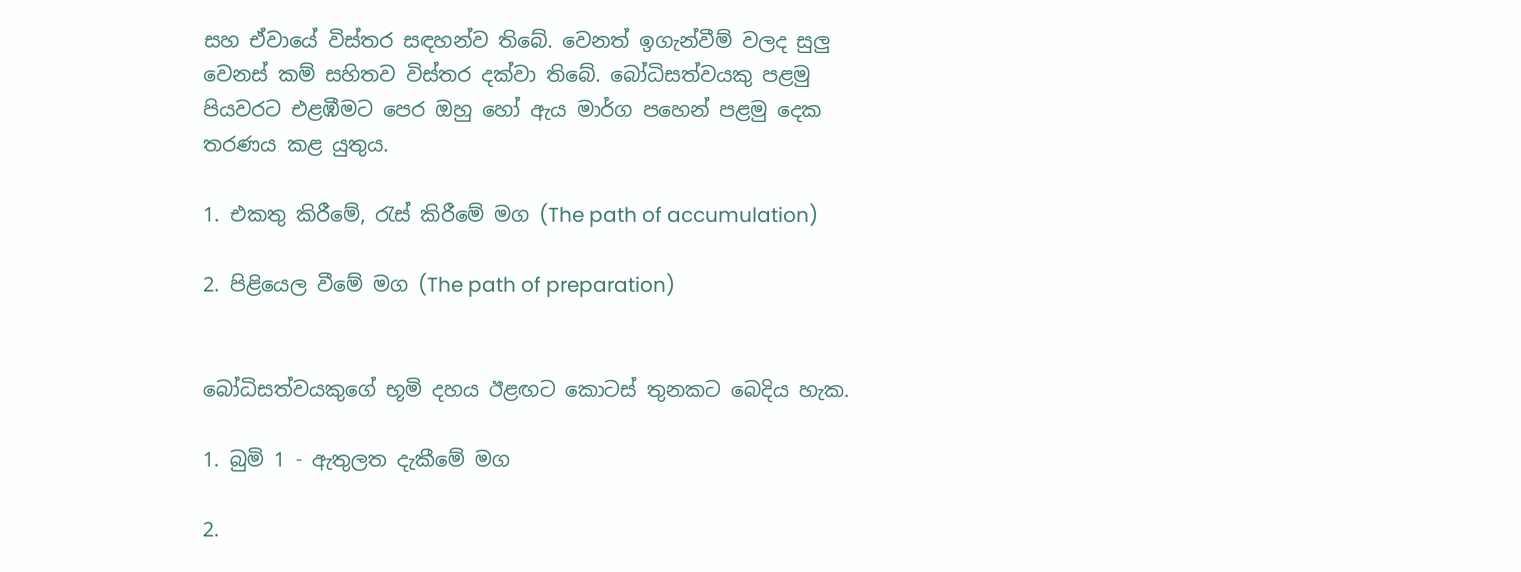සහ ඒවායේ විස්තර සඳහන්ව තිබේ. වෙනත් ඉගැන්වීම් වලද සුලු වෙනස් කම් සහිතව විස්තර දක්වා තිබේ. බෝධිසත්වයකු පළමු පියවරට එළඹීමට පෙර ඔහු හෝ ඇය මාර්ග පහෙන් පළමු දෙක තරණය කළ යුතුය.

1. එකතු කිරීමේ, රැස් කිරීමේ මග (The path of accumulation)

2. පිළියෙල වීමේ මග (The path of preparation)


බෝධිසත්වයකුගේ භූමි දහය ඊළඟට කොටස් තුනකට බෙදිය හැක.

1. බුමි 1 - ඇතුලත දැකීමේ මග

2.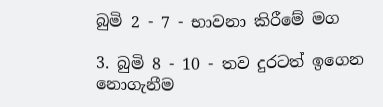බුමි 2 - 7 - භාවනා කිරීමේ මග

3. බුමි 8 - 10 - තව දුරටත් ඉගෙන නොගැනීම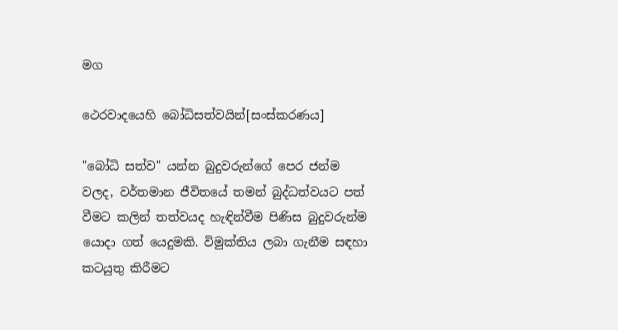මග

ථෙරවාදයෙහි බෝධිසත්වයින්[සංස්කරණය]

"බෝධි සත්ව" යන්න බුදුවරුන්ගේ පෙර ජන්ම වලද, වර්තමාන ජීවිතයේ තමන් බුද්ධත්වයට පත් වීමට කලින් තත්වයද හැඳින්වීම පිණිස බුදුවරුන්ම යොදා ගත් යෙදුමකි. විමුක්තිය ලබා ගැනීම සඳහා කටයුතු කිරීමට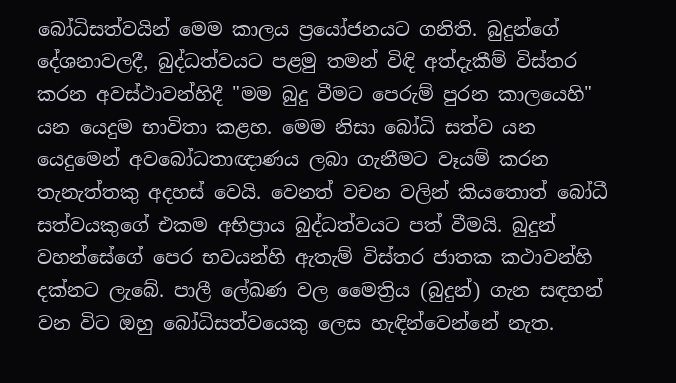බෝධිසත්වයින් මෙම කාලය ප්‍රයෝජනයට ගනිති. බුදුන්ගේ දේශනාවලදී, බුද්ධත්වයට පළමු තමන් විඳි අත්දැකීම් විස්තර කරන අවස්ථාවන්හිදී "මම බුදු වීමට පෙරුම් පුරන කාලයෙහි" යන යෙදුම භාවිතා කළහ. මෙම නිසා බෝධි සත්ව යන යෙදුමෙන් අවබෝධතාඥාණය ලබා ගැනීමට වෑයම් කරන තැනැත්තකු අදහස් වෙයි. වෙනත් වචන වලින් කියතොත් බෝධී සත්වයකුගේ එකම අභිප්‍රාය බුද්ධත්වයට පත් වීමයි. බුදුන් වහන්සේගේ පෙර භවයන්හි ඇතැම් විස්තර ජාතක කථාවන්හි දක්නට ලැබේ. පාලී ලේඛණ වල මෛත්‍රිය (බුදුන්) ගැන සඳහන් වන විට ඔහු බෝධිසත්වයෙකු ලෙස හැඳින්වෙන්නේ නැත.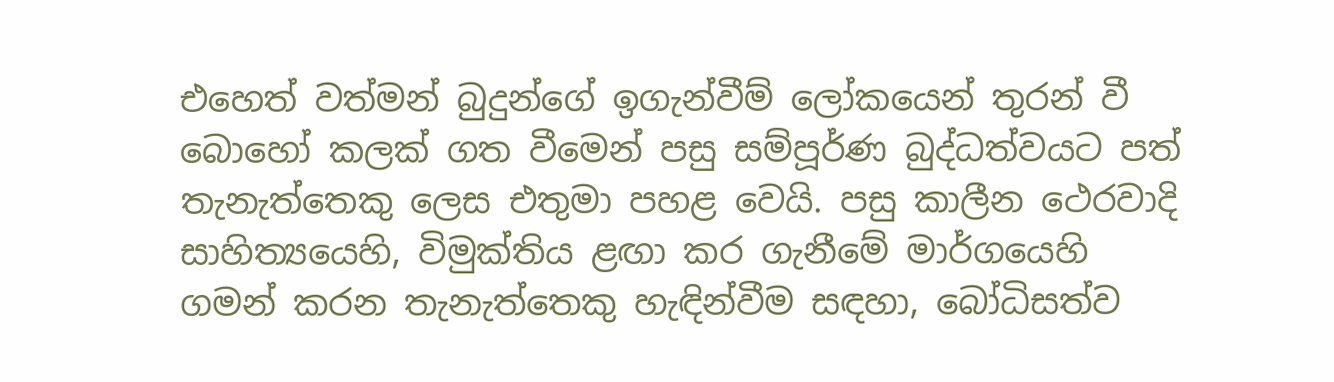එහෙත් වත්මන් බුදුන්ගේ ඉගැන්වීම් ලෝකයෙන් තුරන් වී බොහෝ කලක් ගත වීමෙන් පසු සම්පූර්ණ බුද්ධත්වයට පත් තැනැත්තෙකු ලෙස එතුමා පහළ වෙයි. පසු කාලීන ථෙරවාදි සාහිත්‍යයෙහි, විමුක්තිය ළඟා කර ගැනීමේ මාර්ගයෙහි ගමන් කරන තැනැත්තෙකු හැඳින්වීම සඳහා, බෝධිසත්ව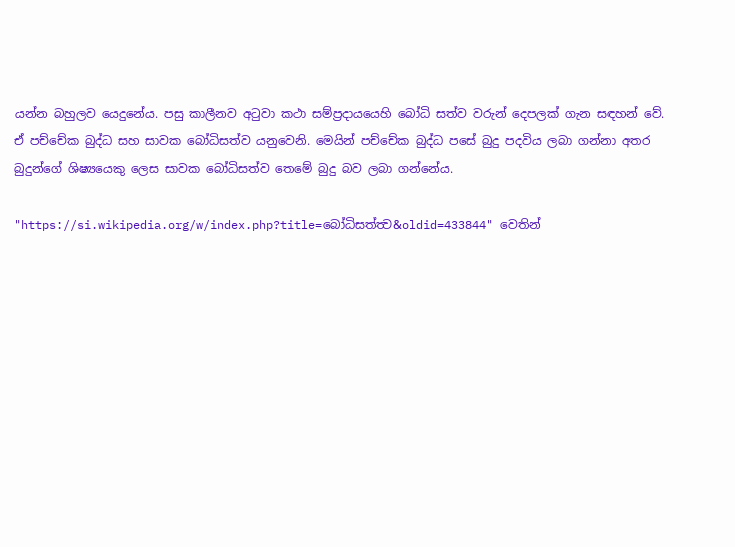යන්න බහුලව යෙදුනේය. පසු කාලීනව අටුවා කථා සම්ප්‍රදායයෙහි බෝධි සත්ව වරුන් දෙපලක් ගැන සඳහන් වේ. ඒ පච්චේක බුද්ධ සහ සාවක බෝධිසත්ව යනුවෙනි. මෙයින් පච්චේක බුද්ධ පසේ බුදු පදවිය ලබා ගන්නා අතර බුදුන්ගේ ශිෂ්‍යයෙකු ලෙස සාවක බෝධිසත්ව තෙමේ බුදු බව ලබා ගන්නේය.

"https://si.wikipedia.org/w/index.php?title=බෝධිසත්ත්‍ව&oldid=433844" වෙතින්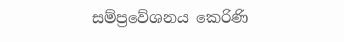සම්ප්‍රවේශනය කෙරිණි